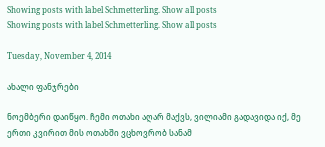Showing posts with label Schmetterling. Show all posts
Showing posts with label Schmetterling. Show all posts

Tuesday, November 4, 2014

ახალი ფანჯრები

ნოემბერი დაიწყო. ჩემი ოთახი აღარ მაქვს, ვილიამი გადავიდა იქ, მე ერთი კვირით მის ოთახში ვცხოვრობ სანამ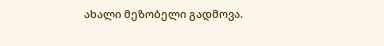ახალი მეზობელი გადმოვა.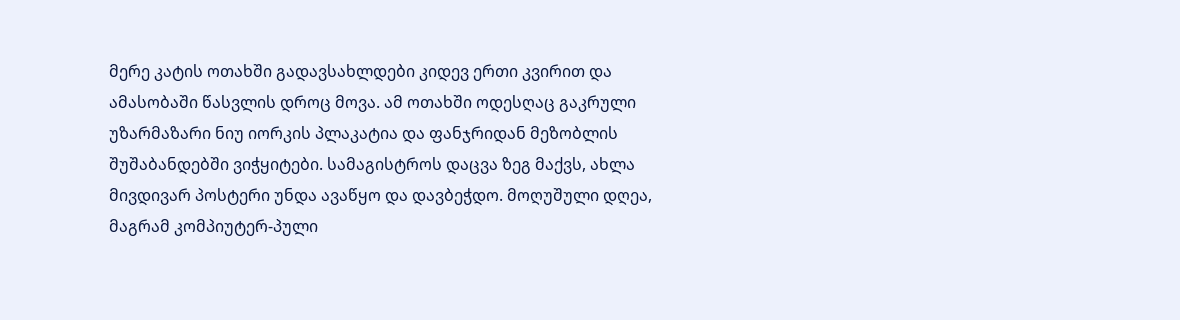მერე კატის ოთახში გადავსახლდები კიდევ ერთი კვირით და ამასობაში წასვლის დროც მოვა. ამ ოთახში ოდესღაც გაკრული უზარმაზარი ნიუ იორკის პლაკატია და ფანჯრიდან მეზობლის შუშაბანდებში ვიჭყიტები. სამაგისტროს დაცვა ზეგ მაქვს, ახლა მივდივარ პოსტერი უნდა ავაწყო და დავბეჭდო. მოღუშული დღეა, მაგრამ კომპიუტერ-პული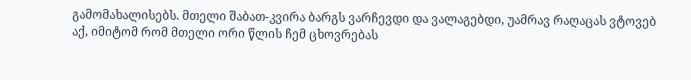გამომახალისებს. მთელი შაბათ-კვირა ბარგს ვარჩევდი და ვალაგებდი, უამრავ რაღაცას ვტოვებ აქ, იმიტომ რომ მთელი ორი წლის ჩემ ცხოვრებას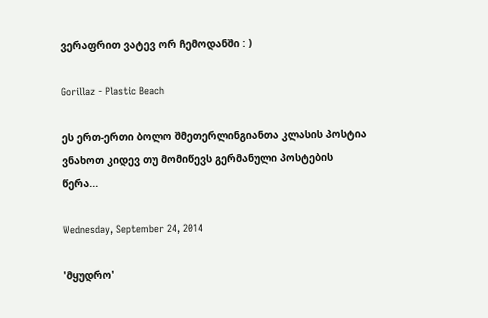ვერაფრით ვატევ ორ ჩემოდანში : )

Gorillaz - Plastic Beach

ეს ერთ-ერთი ბოლო შმეთერლინგიანთა კლასის პოსტია
ვნახოთ კიდევ თუ მომიწევს გერმანული პოსტების წერა...

Wednesday, September 24, 2014

'მყუდრო'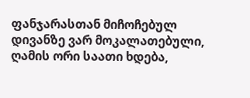ფანჯარასთან მიჩოჩებულ დივანზე ვარ მოკალათებული, ღამის ორი საათი ხდება,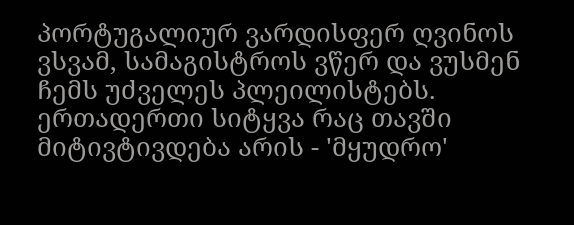პორტუგალიურ ვარდისფერ ღვინოს ვსვამ, სამაგისტროს ვწერ და ვუსმენ ჩემს უძველეს პლეილისტებს.
ერთადერთი სიტყვა რაც თავში მიტივტივდება არის - 'მყუდრო'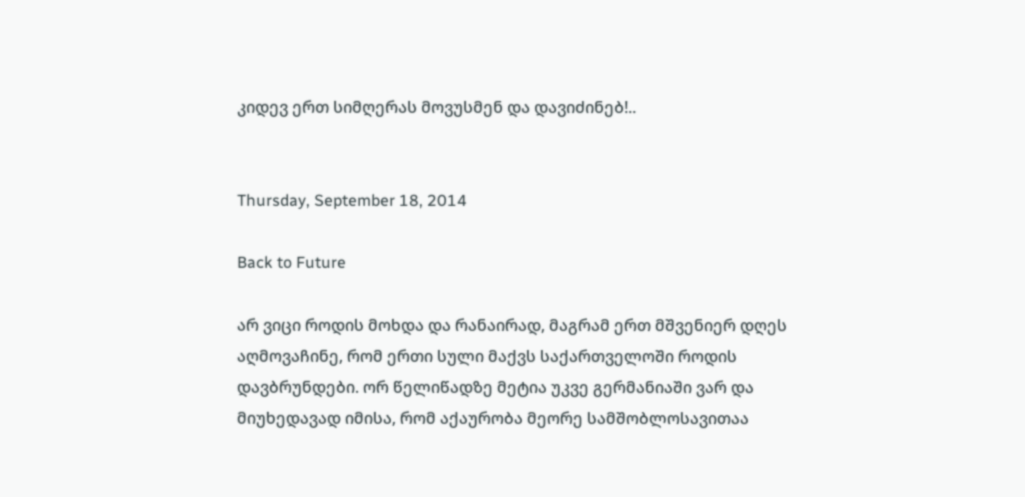კიდევ ერთ სიმღერას მოვუსმენ და დავიძინებ!..


Thursday, September 18, 2014

Back to Future

არ ვიცი როდის მოხდა და რანაირად, მაგრამ ერთ მშვენიერ დღეს აღმოვაჩინე, რომ ერთი სული მაქვს საქართველოში როდის დავბრუნდები. ორ წელიწადზე მეტია უკვე გერმანიაში ვარ და მიუხედავად იმისა, რომ აქაურობა მეორე სამშობლოსავითაა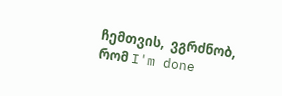ჩემთვის,  ვგრძნობ, რომ I'm done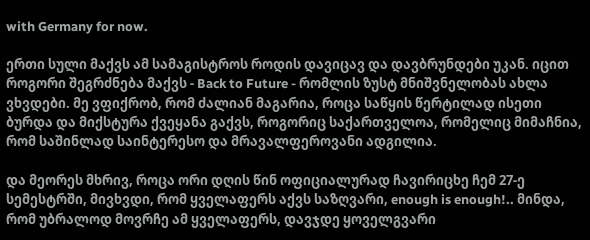with Germany for now.

ერთი სული მაქვს ამ სამაგისტროს როდის დავიცავ და დავბრუნდები უკან. იცით როგორი შეგრძნება მაქვს - Back to Future - რომლის ზუსტ მნიშვნელობას ახლა ვხვდები. მე ვფიქრობ, რომ ძალიან მაგარია, როცა საწყის წერტილად ისეთი ბურდა და მიქსტურა ქვეყანა გაქვს, როგორიც საქართველოა, რომელიც მიმაჩნია, რომ საშინლად საინტერესო და მრავალფეროვანი ადგილია.

და მეორეს მხრივ, როცა ორი დღის წინ ოფიციალურად ჩავირიცხე ჩემ 27-ე სემესტრში, მივხვდი, რომ ყველაფერს აქვს საზღვარი, enough is enough!.. მინდა, რომ უბრალოდ მოვრჩე ამ ყველაფერს, დავჯდე ყოველგვარი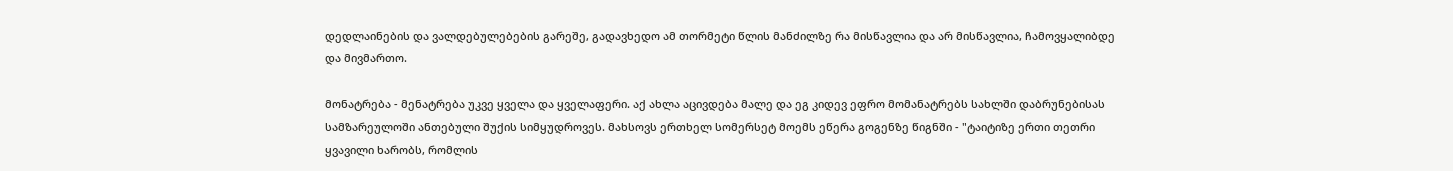დედლაინების და ვალდებულებების გარეშე, გადავხედო ამ თორმეტი წლის მანძილზე რა მისწავლია და არ მისწავლია, ჩამოვყალიბდე და მივმართო.

მონატრება - მენატრება უკვე ყველა და ყველაფერი. აქ ახლა აცივდება მალე და ეგ კიდევ ეფრო მომანატრებს სახლში დაბრუნებისას სამზარეულოში ანთებული შუქის სიმყუდროვეს. მახსოვს ერთხელ სომერსეტ მოემს ეწერა გოგენზე წიგნში - "ტაიტიზე ერთი თეთრი ყვავილი ხარობს, რომლის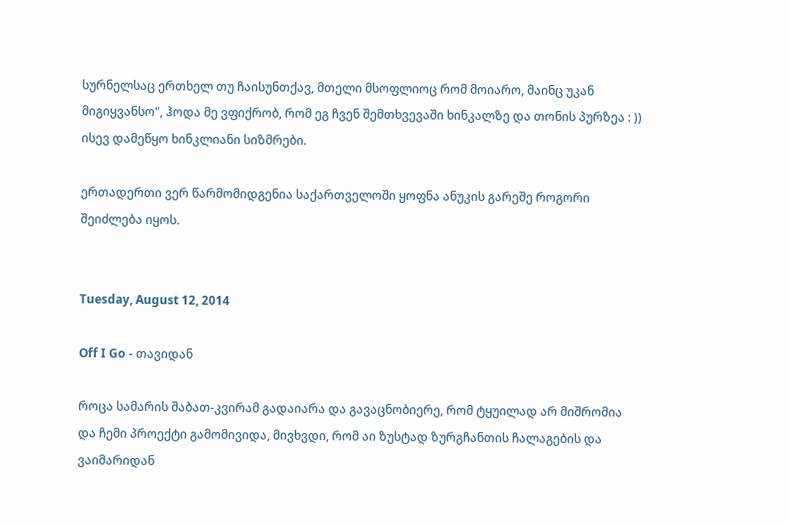სურნელსაც ერთხელ თუ ჩაისუნთქავ, მთელი მსოფლიოც რომ მოიარო, მაინც უკან მიგიყვანსო", ჰოდა მე ვფიქრობ, რომ ეგ ჩვენ შემთხვევაში ხინკალზე და თონის პურზეა : )) ისევ დამეწყო ხინკლიანი სიზმრები.

ერთადერთი ვერ წარმომიდგენია საქართველოში ყოფნა ანუკის გარეშე როგორი შეიძლება იყოს.


Tuesday, August 12, 2014

Off I Go - თავიდან

როცა სამარის შაბათ-კვირამ გადაიარა და გავაცნობიერე, რომ ტყუილად არ მიშრომია და ჩემი პროექტი გამომივიდა, მივხვდი, რომ აი ზუსტად ზურგჩანთის ჩალაგების და ვაიმარიდან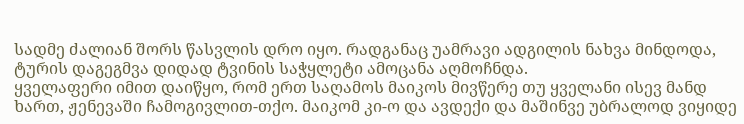სადმე ძალიან შორს წასვლის დრო იყო. რადგანაც უამრავი ადგილის ნახვა მინდოდა, ტურის დაგეგმვა დიდად ტვინის საჭყლეტი ამოცანა აღმოჩნდა.
ყველაფერი იმით დაიწყო, რომ ერთ საღამოს მაიკოს მივწერე თუ ყველანი ისევ მანდ ხართ, ჟენევაში ჩამოგივლით-თქო. მაიკომ კი-ო და ავდექი და მაშინვე უბრალოდ ვიყიდე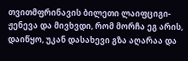თვითმფრინავის ბილეთი ლაიფციგი-ჟენევა და მივხვდი, რომ მორჩა ეგ არის, დაიწყო, უკან დასახევი გზა აღარაა და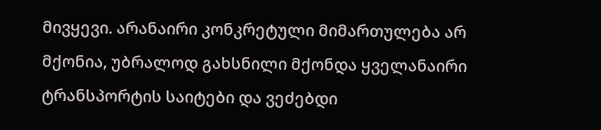მივყევი. არანაირი კონკრეტული მიმართულება არ მქონია, უბრალოდ გახსნილი მქონდა ყველანაირი ტრანსპორტის საიტები და ვეძებდი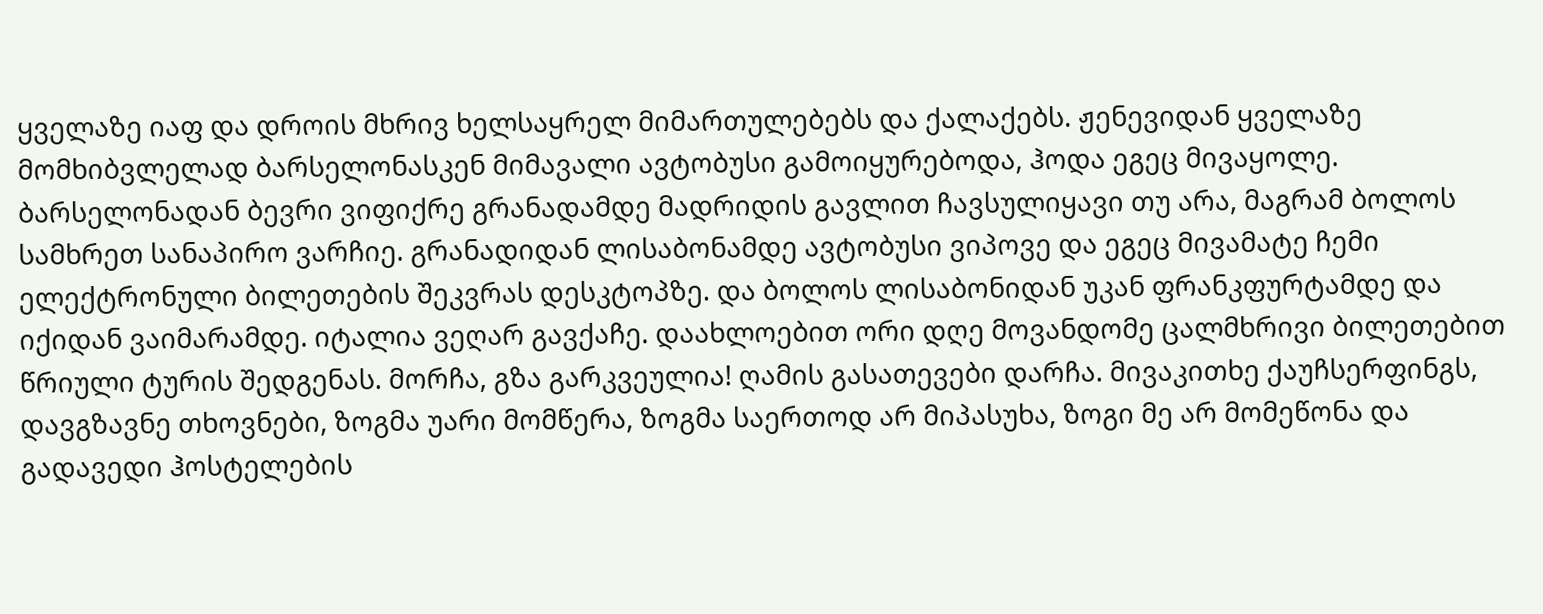ყველაზე იაფ და დროის მხრივ ხელსაყრელ მიმართულებებს და ქალაქებს. ჟენევიდან ყველაზე მომხიბვლელად ბარსელონასკენ მიმავალი ავტობუსი გამოიყურებოდა, ჰოდა ეგეც მივაყოლე. ბარსელონადან ბევრი ვიფიქრე გრანადამდე მადრიდის გავლით ჩავსულიყავი თუ არა, მაგრამ ბოლოს სამხრეთ სანაპირო ვარჩიე. გრანადიდან ლისაბონამდე ავტობუსი ვიპოვე და ეგეც მივამატე ჩემი ელექტრონული ბილეთების შეკვრას დესკტოპზე. და ბოლოს ლისაბონიდან უკან ფრანკფურტამდე და იქიდან ვაიმარამდე. იტალია ვეღარ გავქაჩე. დაახლოებით ორი დღე მოვანდომე ცალმხრივი ბილეთებით წრიული ტურის შედგენას. მორჩა, გზა გარკვეულია! ღამის გასათევები დარჩა. მივაკითხე ქაუჩსერფინგს, დავგზავნე თხოვნები, ზოგმა უარი მომწერა, ზოგმა საერთოდ არ მიპასუხა, ზოგი მე არ მომეწონა და გადავედი ჰოსტელების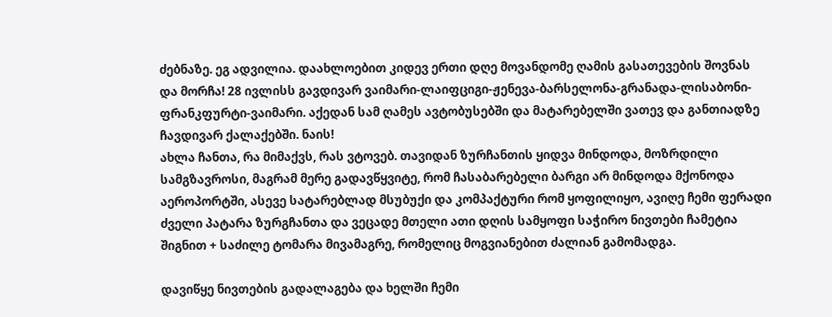ძებნაზე. ეგ ადვილია. დაახლოებით კიდევ ერთი დღე მოვანდომე ღამის გასათევების შოვნას და მორჩა! 28 ივლისს გავდივარ ვაიმარი-ლაიფციგი-ჟენევა-ბარსელონა-გრანადა-ლისაბონი-ფრანკფურტი-ვაიმარი. აქედან სამ ღამეს ავტობუსებში და მატარებელში ვათევ და განთიადზე ჩავდივარ ქალაქებში. ნაის!
ახლა ჩანთა, რა მიმაქვს, რას ვტოვებ. თავიდან ზურჩანთის ყიდვა მინდოდა, მოზრდილი სამგზავროსი, მაგრამ მერე გადავწყვიტე, რომ ჩასაბარებელი ბარგი არ მინდოდა მქონოდა აეროპორტში, ასევე სატარებლად მსუბუქი და კომპაქტური რომ ყოფილიყო, ავიღე ჩემი ფერადი ძველი პატარა ზურგჩანთა და ვეცადე მთელი ათი დღის სამყოფი საჭირო ნივთები ჩამეტია შიგნით + საძილე ტომარა მივამაგრე, რომელიც მოგვიანებით ძალიან გამომადგა.

დავიწყე ნივთების გადალაგება და ხელში ჩემი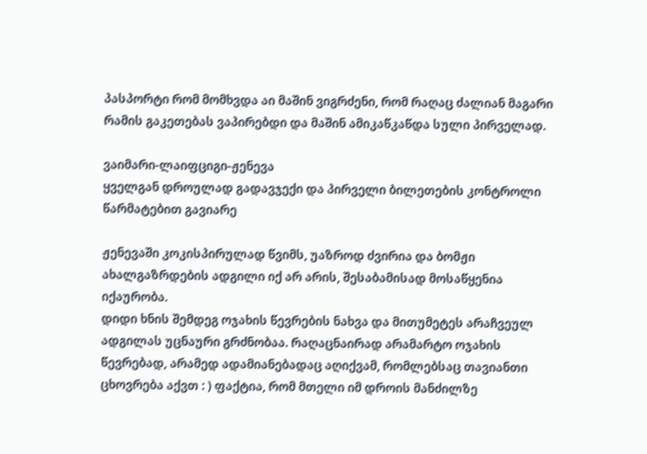პასპორტი რომ მომხვდა აი მაშინ ვიგრძენი, რომ რაღაც ძალიან მაგარი რამის გაკეთებას ვაპირებდი და მაშინ ამიკაწკაწდა სული პირველად.

ვაიმარი-ლაიფციგი-ჟენევა
ყველგან დროულად გადავჯექი და პირველი ბილეთების კონტროლი წარმატებით გავიარე

ჟენევაში კოკისპირულად წვიმს, უაზროდ ძვირია და ბომჟი ახალგაზრდების ადგილი იქ არ არის, შესაბამისად მოსაწყენია იქაურობა.
დიდი ხნის შემდეგ ოჯახის წევრების ნახვა და მითუმეტეს არაჩვეულ ადგილას უცნაური გრძნობაა. რაღაცნაირად არამარტო ოჯახის წევრებად, არამედ ადამიანებადაც აღიქვამ, რომლებსაც თავიანთი ცხოვრება აქვთ : ) ფაქტია, რომ მთელი იმ დროის მანძილზე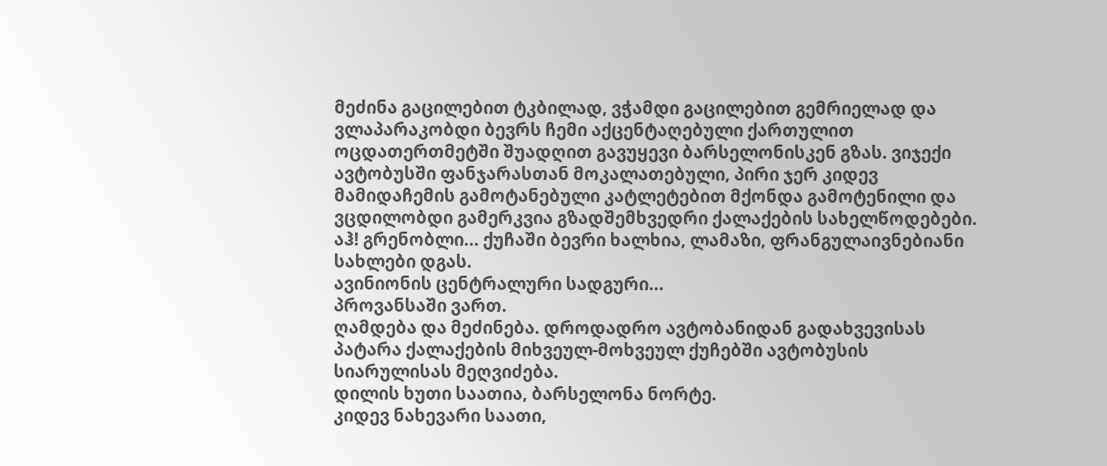მეძინა გაცილებით ტკბილად, ვჭამდი გაცილებით გემრიელად და ვლაპარაკობდი ბევრს ჩემი აქცენტაღებული ქართულით
ოცდათერთმეტში შუადღით გავუყევი ბარსელონისკენ გზას. ვიჯექი ავტობუსში ფანჯარასთან მოკალათებული, პირი ჯერ კიდევ მამიდაჩემის გამოტანებული კატლეტებით მქონდა გამოტენილი და  ვცდილობდი გამერკვია გზადშემხვედრი ქალაქების სახელწოდებები.
აჰ! გრენობლი... ქუჩაში ბევრი ხალხია, ლამაზი, ფრანგულაივნებიანი სახლები დგას.
ავინიონის ცენტრალური სადგური...
პროვანსაში ვართ.
ღამდება და მეძინება. დროდადრო ავტობანიდან გადახვევისას პატარა ქალაქების მიხვეულ-მოხვეულ ქუჩებში ავტობუსის სიარულისას მეღვიძება.
დილის ხუთი საათია, ბარსელონა ნორტე.
კიდევ ნახევარი საათი,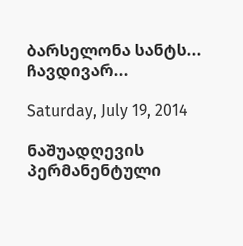ბარსელონა სანტს... ჩავდივარ...

Saturday, July 19, 2014

ნაშუადღევის პერმანენტული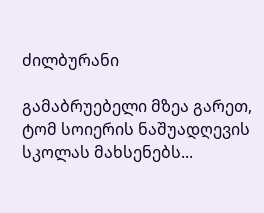ძილბურანი

გამაბრუებელი მზეა გარეთ, ტომ სოიერის ნაშუადღევის სკოლას მახსენებს...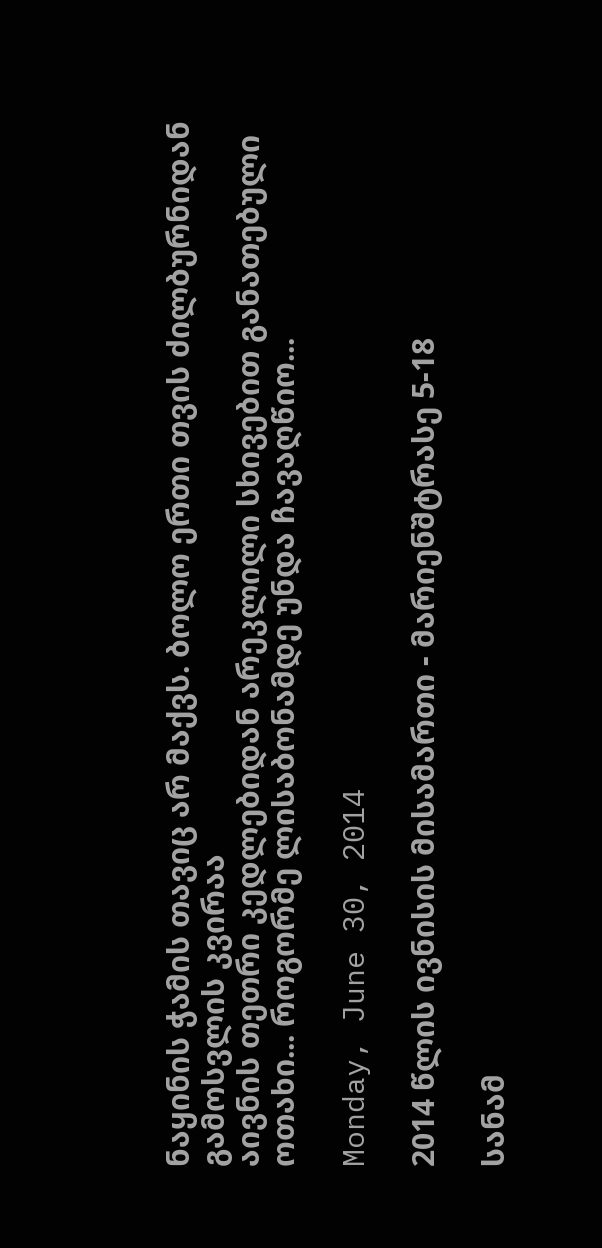ნაყინის ჭამის თავიც არ მაქვს. ბოლო ერთი თვის ძილბურნიდან გამოსვლის კვირაა
აივნის თეთრი კედლებიდან არეკლილი სხივებით განათებული ოთახი... როგორმე ლისაბონამდე უნდა ჩავაღწიო...

Monday, June 30, 2014

2014 წლის ივნისის მისამართი - მარიენშტრასე 5-18

სანამ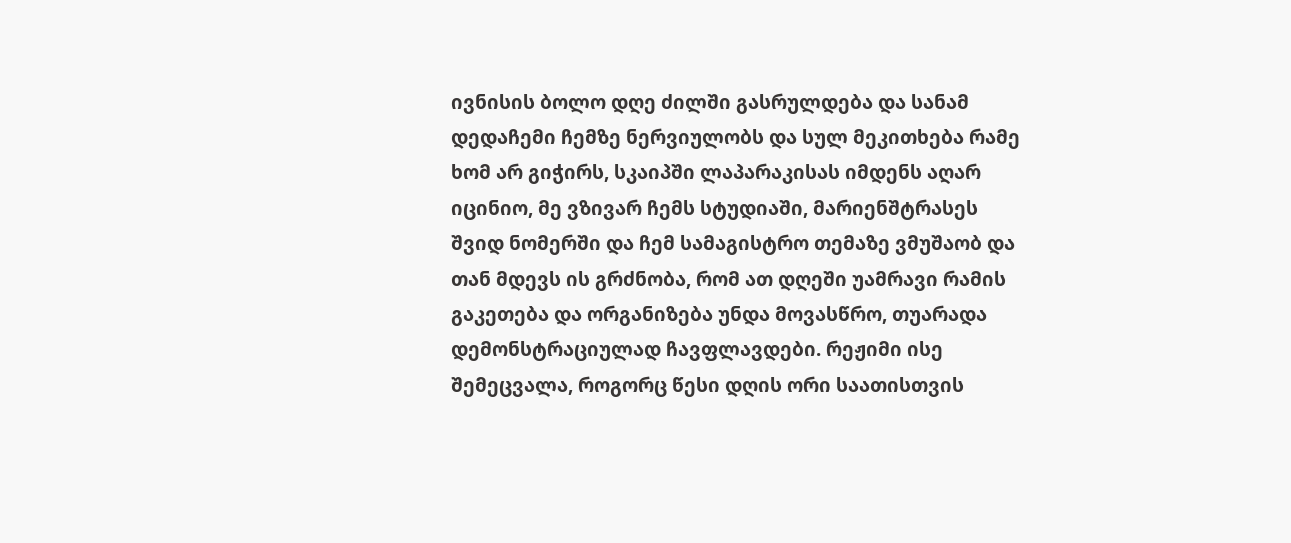ივნისის ბოლო დღე ძილში გასრულდება და სანამ დედაჩემი ჩემზე ნერვიულობს და სულ მეკითხება რამე ხომ არ გიჭირს, სკაიპში ლაპარაკისას იმდენს აღარ იცინიო, მე ვზივარ ჩემს სტუდიაში, მარიენშტრასეს შვიდ ნომერში და ჩემ სამაგისტრო თემაზე ვმუშაობ და თან მდევს ის გრძნობა, რომ ათ დღეში უამრავი რამის გაკეთება და ორგანიზება უნდა მოვასწრო, თუარადა დემონსტრაციულად ჩავფლავდები. რეჟიმი ისე შემეცვალა, როგორც წესი დღის ორი საათისთვის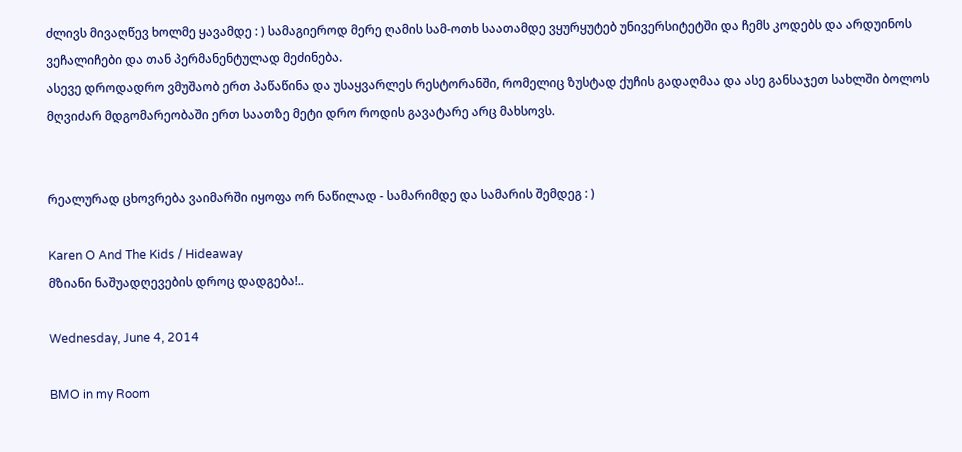ძლივს მივაღწევ ხოლმე ყავამდე : ) სამაგიეროდ მერე ღამის სამ-ოთხ საათამდე ვყურყუტებ უნივერსიტეტში და ჩემს კოდებს და არდუინოს ვეჩალიჩები და თან პერმანენტულად მეძინება.
ასევე დროდადრო ვმუშაობ ერთ პაწაწინა და უსაყვარლეს რესტორანში, რომელიც ზუსტად ქუჩის გადაღმაა და ასე განსაჯეთ სახლში ბოლოს მღვიძარ მდგომარეობაში ერთ საათზე მეტი დრო როდის გავატარე არც მახსოვს.


რეალურად ცხოვრება ვაიმარში იყოფა ორ ნაწილად - სამარიმდე და სამარის შემდეგ : )

Karen O And The Kids / Hideaway
მზიანი ნაშუადღევების დროც დადგება!..

Wednesday, June 4, 2014

BMO in my Room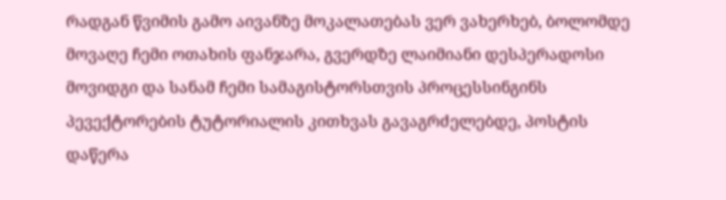რადგან წვიმის გამო აივანზე მოკალათებას ვერ ვახერხებ, ბოლომდე მოვაღე ჩემი ოთახის ფანჯარა, გვერდზე ლაიმიანი დესპერადოსი მოვიდგი და სანამ ჩემი სამაგისტორსთვის პროცესსინგინს პევექტორების ტუტორიალის კითხვას გავაგრძელებდე, პოსტის დაწერა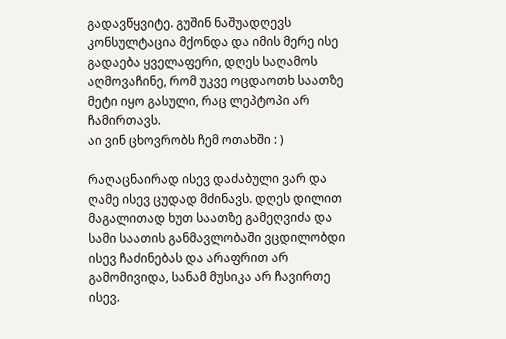გადავწყვიტე. გუშინ ნაშუადღევს კონსულტაცია მქონდა და იმის მერე ისე გადაება ყველაფერი, დღეს საღამოს აღმოვაჩინე, რომ უკვე ოცდაოთხ საათზე მეტი იყო გასული, რაც ლეპტოპი არ ჩამირთავს.
აი ვინ ცხოვრობს ჩემ ოთახში : )

რაღაცნაირად ისევ დაძაბული ვარ და ღამე ისევ ცუდად მძინავს. დღეს დილით მაგალითად ხუთ საათზე გამეღვიძა და სამი საათის განმავლობაში ვცდილობდი ისევ ჩაძინებას და არაფრით არ გამომივიდა, სანამ მუსიკა არ ჩავირთე ისევ.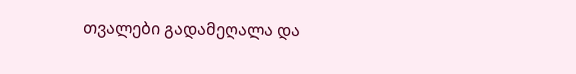თვალები გადამეღალა და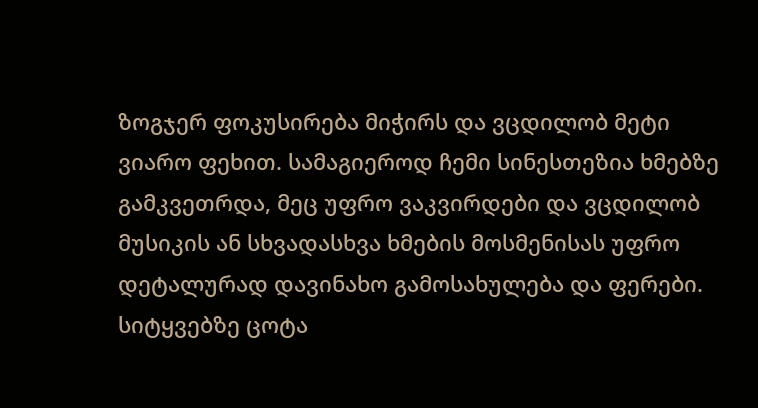ზოგჯერ ფოკუსირება მიჭირს და ვცდილობ მეტი ვიარო ფეხით. სამაგიეროდ ჩემი სინესთეზია ხმებზე გამკვეთრდა, მეც უფრო ვაკვირდები და ვცდილობ მუსიკის ან სხვადასხვა ხმების მოსმენისას უფრო დეტალურად დავინახო გამოსახულება და ფერები. სიტყვებზე ცოტა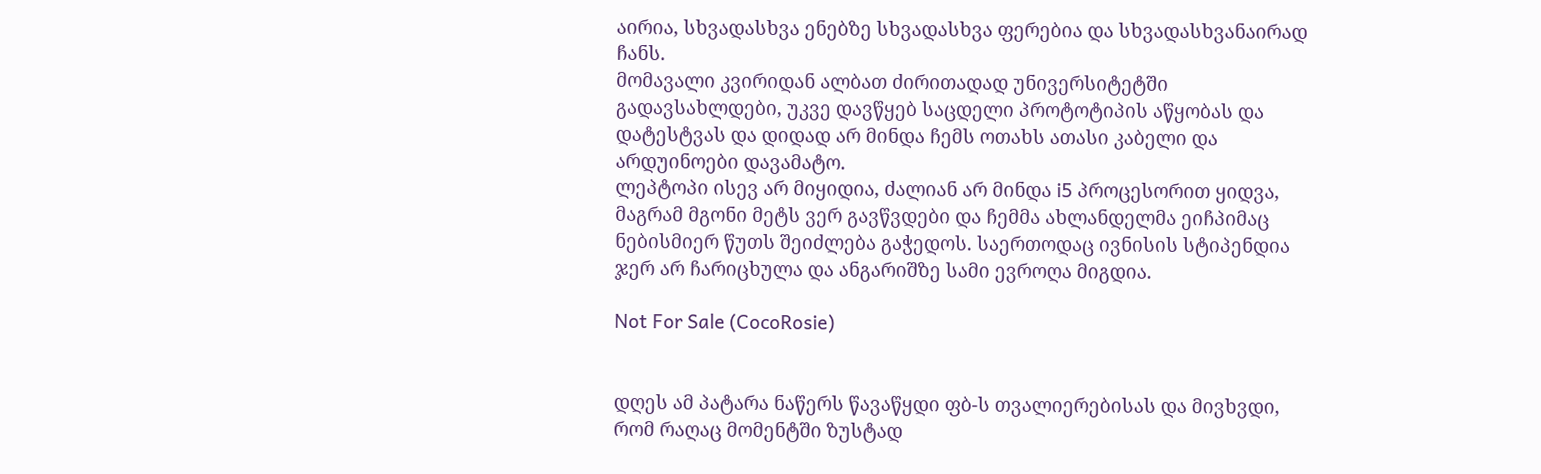აირია, სხვადასხვა ენებზე სხვადასხვა ფერებია და სხვადასხვანაირად ჩანს.
მომავალი კვირიდან ალბათ ძირითადად უნივერსიტეტში გადავსახლდები, უკვე დავწყებ საცდელი პროტოტიპის აწყობას და დატესტვას და დიდად არ მინდა ჩემს ოთახს ათასი კაბელი და არდუინოები დავამატო.
ლეპტოპი ისევ არ მიყიდია, ძალიან არ მინდა i5 პროცესორით ყიდვა, მაგრამ მგონი მეტს ვერ გავწვდები და ჩემმა ახლანდელმა ეიჩპიმაც ნებისმიერ წუთს შეიძლება გაჭედოს. საერთოდაც ივნისის სტიპენდია ჯერ არ ჩარიცხულა და ანგარიშზე სამი ევროღა მიგდია.

Not For Sale (CocoRosie)


დღეს ამ პატარა ნაწერს წავაწყდი ფბ-ს თვალიერებისას და მივხვდი, რომ რაღაც მომენტში ზუსტად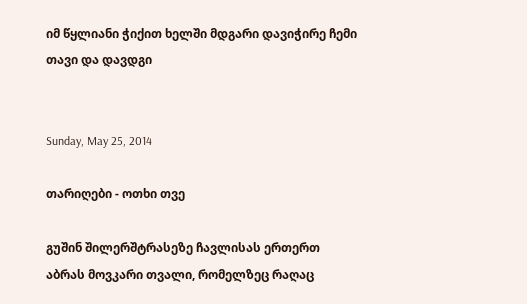იმ წყლიანი ჭიქით ხელში მდგარი დავიჭირე ჩემი თავი და დავდგი


Sunday, May 25, 2014

თარიღები - ოთხი თვე

გუშინ შილერშტრასეზე ჩავლისას ერთერთ აბრას მოვკარი თვალი, რომელზეც რაღაც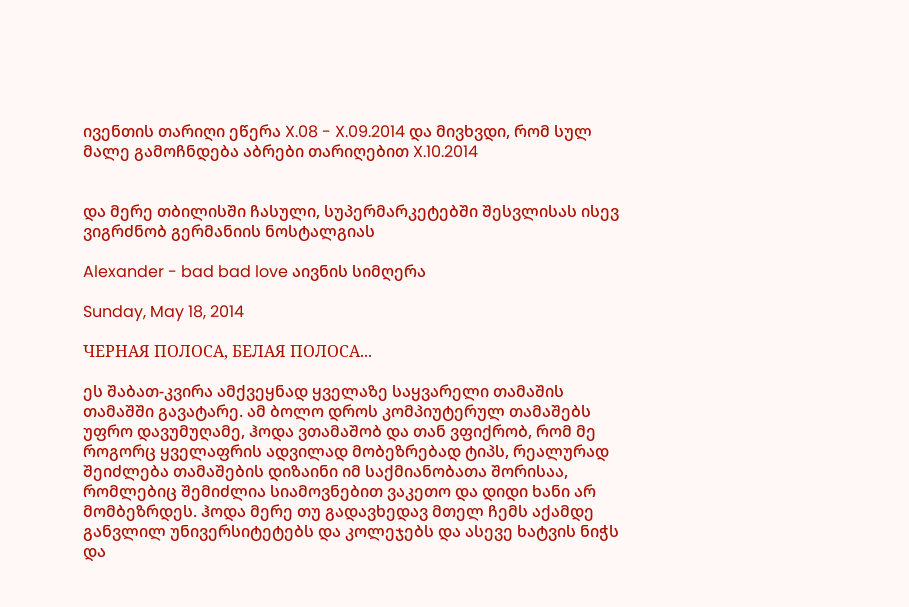ივენთის თარიღი ეწერა X.08 - X.09.2014 და მივხვდი, რომ სულ მალე გამოჩნდება აბრები თარიღებით X.10.2014


და მერე თბილისში ჩასული, სუპერმარკეტებში შესვლისას ისევ ვიგრძნობ გერმანიის ნოსტალგიას

Alexander - bad bad love აივნის სიმღერა

Sunday, May 18, 2014

ЧЕРНАЯ ПОЛОСА, БЕЛАЯ ПОЛОСА...

ეს შაბათ-კვირა ამქვეყნად ყველაზე საყვარელი თამაშის თამაშში გავატარე. ამ ბოლო დროს კომპიუტერულ თამაშებს უფრო დავუმუღამე, ჰოდა ვთამაშობ და თან ვფიქრობ, რომ მე როგორც ყველაფრის ადვილად მობეზრებად ტიპს, რეალურად შეიძლება თამაშების დიზაინი იმ საქმიანობათა შორისაა, რომლებიც შემიძლია სიამოვნებით ვაკეთო და დიდი ხანი არ მომბეზრდეს. ჰოდა მერე თუ გადავხედავ მთელ ჩემს აქამდე განვლილ უნივერსიტეტებს და კოლეჯებს და ასევე ხატვის ნიჭს და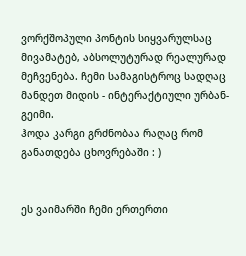ვორქშოპული პონტის სიყვარულსაც მივამატებ, აბსოლუტურად რეალურად მეჩვენება. ჩემი სამაგისტროც სადღაც მანდეთ მიდის - ინტერაქტიული ურბან-გეიმი.
ჰოდა კარგი გრძნობაა რაღაც რომ განათდება ცხოვრებაში : )


ეს ვაიმარში ჩემი ერთერთი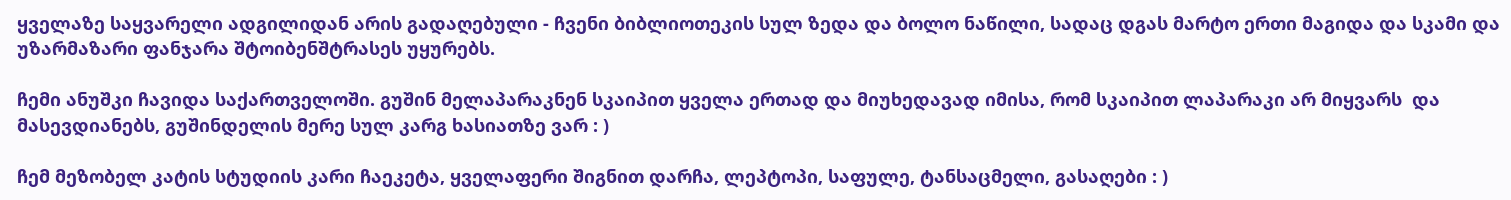ყველაზე საყვარელი ადგილიდან არის გადაღებული - ჩვენი ბიბლიოთეკის სულ ზედა და ბოლო ნაწილი, სადაც დგას მარტო ერთი მაგიდა და სკამი და უზარმაზარი ფანჯარა შტოიბენშტრასეს უყურებს.

ჩემი ანუშკი ჩავიდა საქართველოში. გუშინ მელაპარაკნენ სკაიპით ყველა ერთად და მიუხედავად იმისა, რომ სკაიპით ლაპარაკი არ მიყვარს  და მასევდიანებს, გუშინდელის მერე სულ კარგ ხასიათზე ვარ : )

ჩემ მეზობელ კატის სტუდიის კარი ჩაეკეტა, ყველაფერი შიგნით დარჩა, ლეპტოპი, საფულე, ტანსაცმელი, გასაღები : )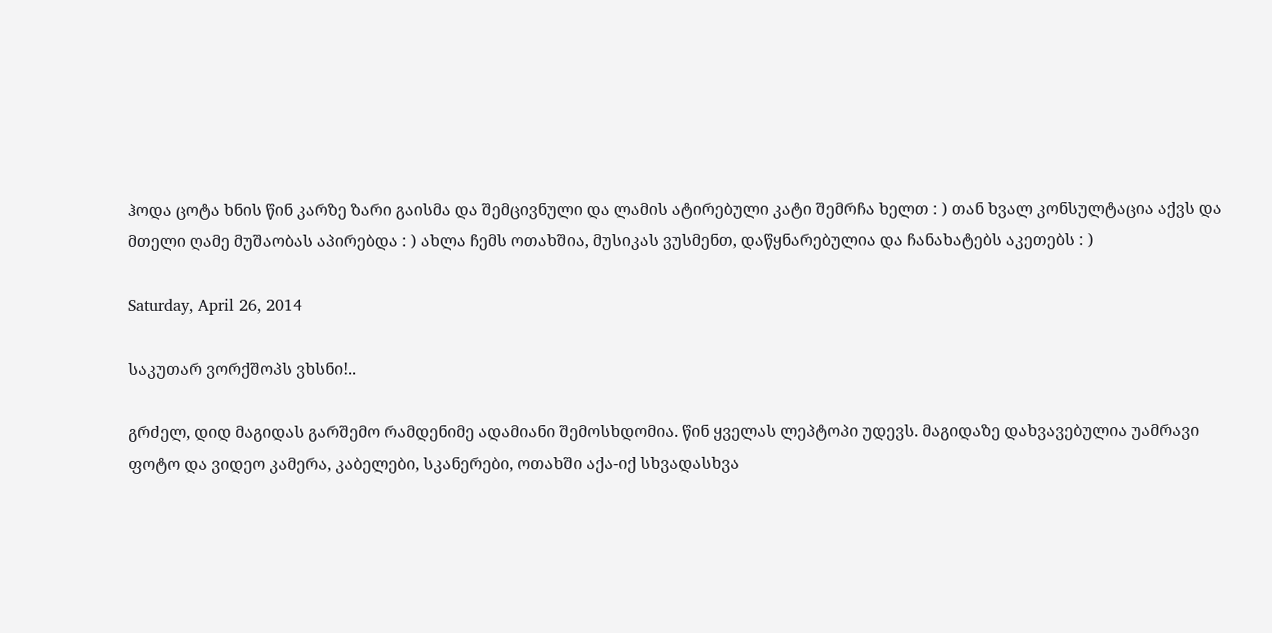ჰოდა ცოტა ხნის წინ კარზე ზარი გაისმა და შემცივნული და ლამის ატირებული კატი შემრჩა ხელთ : ) თან ხვალ კონსულტაცია აქვს და მთელი ღამე მუშაობას აპირებდა : ) ახლა ჩემს ოთახშია, მუსიკას ვუსმენთ, დაწყნარებულია და ჩანახატებს აკეთებს : )

Saturday, April 26, 2014

საკუთარ ვორქშოპს ვხსნი!..

გრძელ, დიდ მაგიდას გარშემო რამდენიმე ადამიანი შემოსხდომია. წინ ყველას ლეპტოპი უდევს. მაგიდაზე დახვავებულია უამრავი ფოტო და ვიდეო კამერა, კაბელები, სკანერები, ოთახში აქა-იქ სხვადასხვა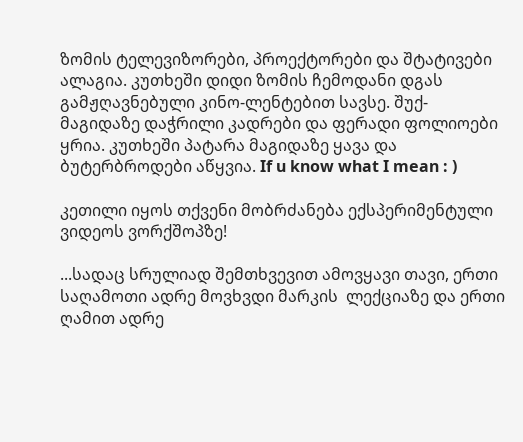ზომის ტელევიზორები, პროექტორები და შტატივები ალაგია. კუთხეში დიდი ზომის ჩემოდანი დგას გამჟღავნებული კინო-ლენტებით სავსე. შუქ-მაგიდაზე დაჭრილი კადრები და ფერადი ფოლიოები ყრია. კუთხეში პატარა მაგიდაზე ყავა და ბუტერბროდები აწყვია. If u know what I mean : )

კეთილი იყოს თქვენი მობრძანება ექსპერიმენტული ვიდეოს ვორქშოპზე!

...სადაც სრულიად შემთხვევით ამოვყავი თავი, ერთი საღამოთი ადრე მოვხვდი მარკის  ლექციაზე და ერთი ღამით ადრე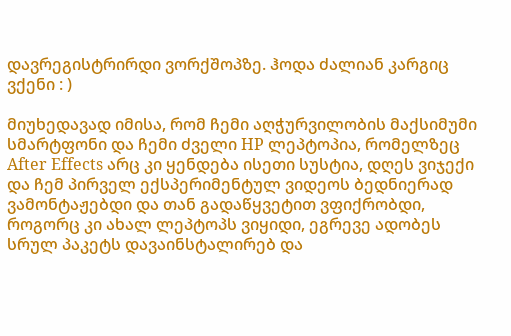დავრეგისტრირდი ვორქშოპზე. ჰოდა ძალიან კარგიც ვქენი : )

მიუხედავად იმისა, რომ ჩემი აღჭურვილობის მაქსიმუმი სმარტფონი და ჩემი ძველი HP ლეპტოპია, რომელზეც After Effects არც კი ყენდება ისეთი სუსტია, დღეს ვიჯექი და ჩემ პირველ ექსპერიმენტულ ვიდეოს ბედნიერად ვამონტაჟებდი და თან გადაწყვეტით ვფიქრობდი, როგორც კი ახალ ლეპტოპს ვიყიდი, ეგრევე ადობეს სრულ პაკეტს დავაინსტალირებ და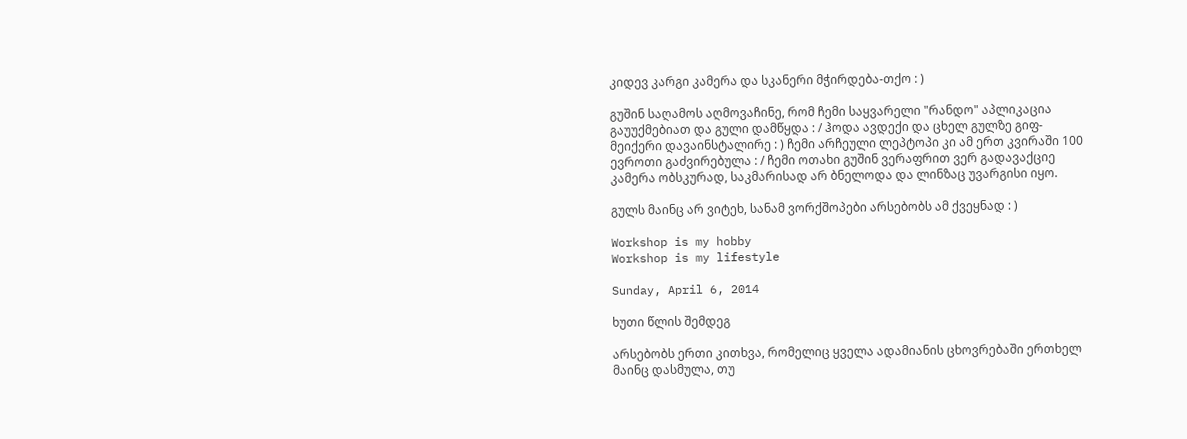კიდევ კარგი კამერა და სკანერი მჭირდება-თქო : )

გუშინ საღამოს აღმოვაჩინე, რომ ჩემი საყვარელი "რანდო" აპლიკაცია გაუუქმებიათ და გული დამწყდა : / ჰოდა ავდექი და ცხელ გულზე გიფ-მეიქერი დავაინსტალირე : ) ჩემი არჩეული ლეპტოპი კი ამ ერთ კვირაში 100 ევროთი გაძვირებულა : / ჩემი ოთახი გუშინ ვერაფრით ვერ გადავაქციე კამერა ობსკურად, საკმარისად არ ბნელოდა და ლინზაც უვარგისი იყო.

გულს მაინც არ ვიტეხ, სანამ ვორქშოპები არსებობს ამ ქვეყნად : )

Workshop is my hobby
Workshop is my lifestyle

Sunday, April 6, 2014

ხუთი წლის შემდეგ

არსებობს ერთი კითხვა, რომელიც ყველა ადამიანის ცხოვრებაში ერთხელ მაინც დასმულა, თუ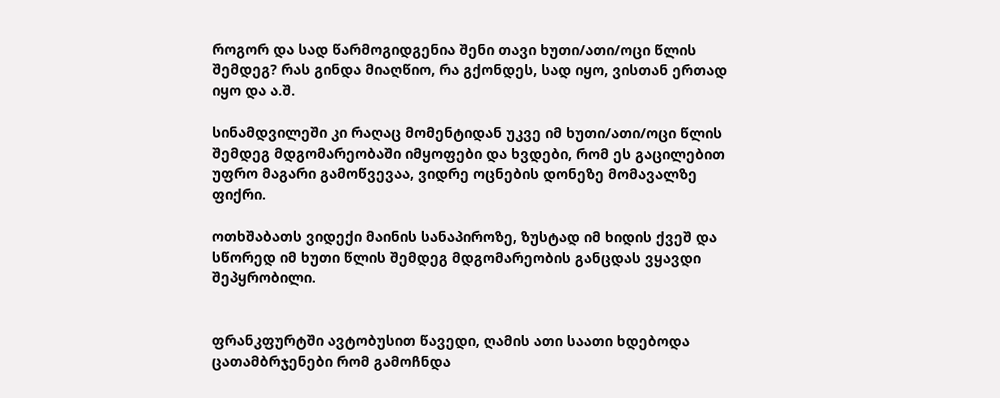როგორ და სად წარმოგიდგენია შენი თავი ხუთი/ათი/ოცი წლის შემდეგ? რას გინდა მიაღწიო, რა გქონდეს, სად იყო, ვისთან ერთად იყო და ა.შ.

სინამდვილეში კი რაღაც მომენტიდან უკვე იმ ხუთი/ათი/ოცი წლის შემდეგ მდგომარეობაში იმყოფები და ხვდები, რომ ეს გაცილებით უფრო მაგარი გამოწვევაა, ვიდრე ოცნების დონეზე მომავალზე ფიქრი.

ოთხშაბათს ვიდექი მაინის სანაპიროზე, ზუსტად იმ ხიდის ქვეშ და სწორედ იმ ხუთი წლის შემდეგ მდგომარეობის განცდას ვყავდი შეპყრობილი.


ფრანკფურტში ავტობუსით წავედი, ღამის ათი საათი ხდებოდა ცათამბრჯენები რომ გამოჩნდა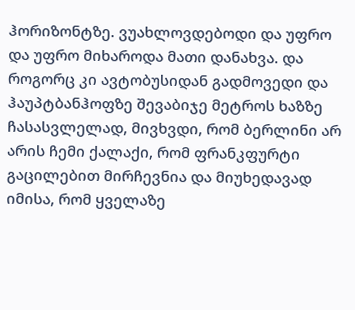ჰორიზონტზე. ვუახლოვდებოდი და უფრო და უფრო მიხაროდა მათი დანახვა. და როგორც კი ავტობუსიდან გადმოვედი და ჰაუპტბანჰოფზე შევაბიჯე მეტროს ხაზზე ჩასასვლელად, მივხვდი, რომ ბერლინი არ არის ჩემი ქალაქი, რომ ფრანკფურტი გაცილებით მირჩევნია და მიუხედავად იმისა, რომ ყველაზე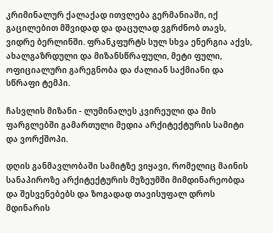კრიმინალურ ქალაქად ითვლება გერმანიაში, იქ გაცილებით მშვიდად და დაცულად ვგრძნობ თავს, ვიდრე ბერლინში. ფრანკფურტს სულ სხვა ენერგია აქვს, ახალგაზრდული და მიზანსწრაფული, მეტი ფული, ოფიციალური გარეგნობა და ძალიან საქმიანი და სწრაფი ტემპი.

ჩასვლის მიზანი - ლუმინალეს კვირეული და მის ფარგლებში გამართული მედია არქიტექტურის სამიტი და ვორქშოპი.

დღის განმავლობაში სამიტზე ვიყავი, რომელიც მაინის სანაპიროზე არქიტექტურის მუზეუმში მიმდინარეობდა და შესვენებებს და ზოგადად თავისუფალ დროს მდინარის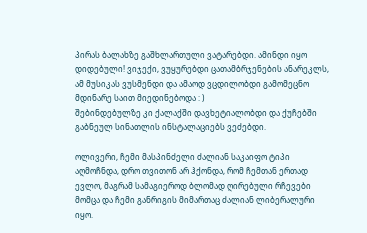პირას ბალახზე გაშხლართული ვატარებდი. ამინდი იყო დიდებული! ვიჯექი, ვუყურებდი ცათამბრჯენების ანარეკლს, ამ მუსიკას ვუსმენდი და ამაოდ ვცდილობდი გამომეცნო მდინარე საით მიედინებოდა : )
შებინდებულზე კი ქალაქში დავხეტიალობდი და ქუჩებში გაბნეულ სინათლის ინსტალაციებს ვეძებდი.

ოლივერი, ჩემი მასპინძელი ძალიან საკაიფო ტიპი აღმოჩნდა, დრო თვითონ არ ჰქონდა, რომ ჩემთან ერთად ევლო, მაგრამ სამაგიეროდ ბლომად ღირებული რჩევები მომცა და ჩემი განრიგის მიმართაც ძალიან ლიბერალური იყო.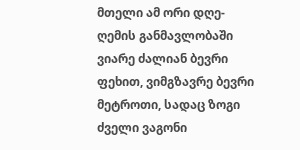მთელი ამ ორი დღე-ღემის განმავლობაში ვიარე ძალიან ბევრი ფეხით, ვიმგზავრე ბევრი მეტროთი, სადაც ზოგი ძველი ვაგონი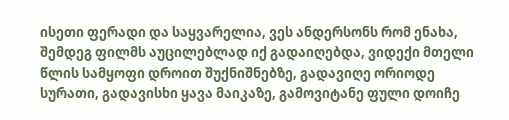ისეთი ფერადი და საყვარელია, ვეს ანდერსონს რომ ენახა, შემდეგ ფილმს აუცილებლად იქ გადაიღებდა, ვიდექი მთელი წლის სამყოფი დროით შუქნიშნებზე, გადავიღე ორიოდე სურათი, გადავისხი ყავა მაიკაზე, გამოვიტანე ფული დოიჩე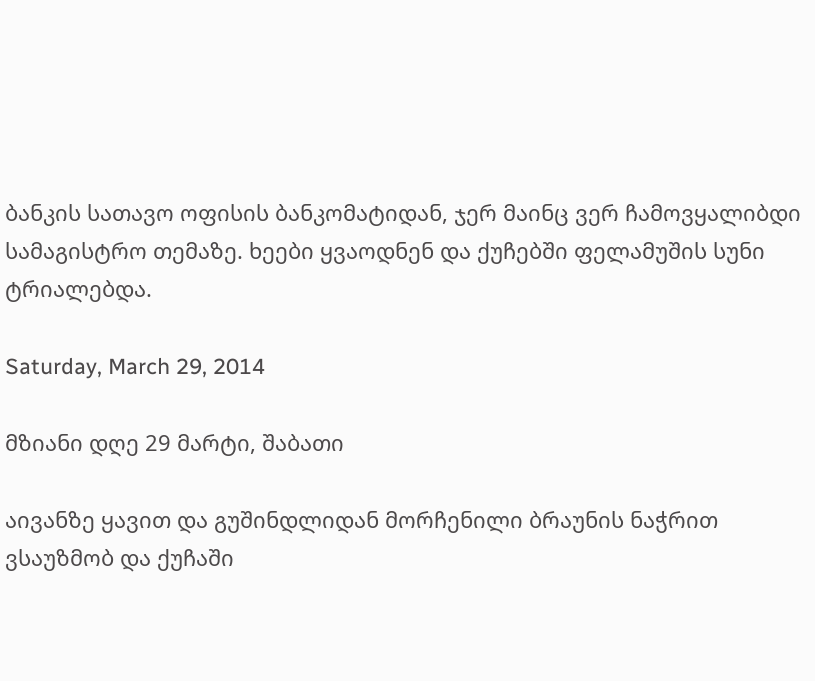ბანკის სათავო ოფისის ბანკომატიდან, ჯერ მაინც ვერ ჩამოვყალიბდი სამაგისტრო თემაზე. ხეები ყვაოდნენ და ქუჩებში ფელამუშის სუნი ტრიალებდა.

Saturday, March 29, 2014

მზიანი დღე 29 მარტი, შაბათი

აივანზე ყავით და გუშინდლიდან მორჩენილი ბრაუნის ნაჭრით ვსაუზმობ და ქუჩაში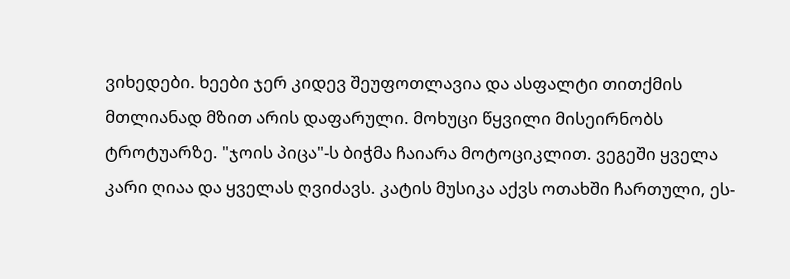ვიხედები. ხეები ჯერ კიდევ შეუფოთლავია და ასფალტი თითქმის მთლიანად მზით არის დაფარული. მოხუცი წყვილი მისეირნობს ტროტუარზე. "ჯოის პიცა"-ს ბიჭმა ჩაიარა მოტოციკლით. ვეგეში ყველა კარი ღიაა და ყველას ღვიძავს. კატის მუსიკა აქვს ოთახში ჩართული, ეს-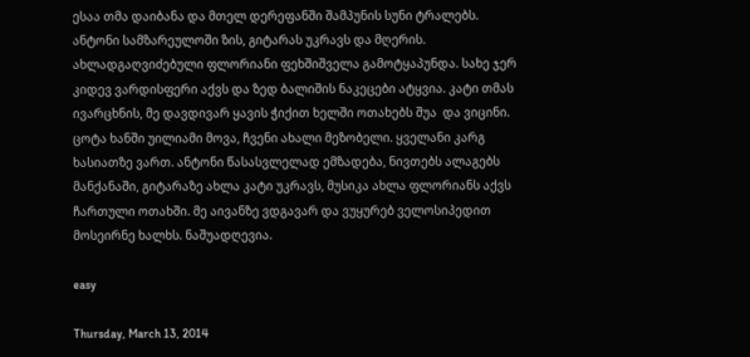ესაა თმა დაიბანა და მთელ დერეფანში შამპუნის სუნი ტრალებს. ანტონი სამზარეულოში ზის, გიტარას უკრავს და მღერის. ახლადგაღვიძებული ფლორიანი ფეხშიშველა გამოტყაპუნდა. სახე ჯერ კიდევ ვარდისფერი აქვს და ზედ ბალიშის ნაკეცები ატყვია. კატი თმას ივარცხნის, მე დავდივარ ყავის ჭიქით ხელში ოთახებს შუა  და ვიცინი. ცოტა ხანში უილიამი მოვა, ჩვენი ახალი მეზობელი. ყველანი კარგ ხასიათზე ვართ. ანტონი წასასვლელად ემზადება, ნივთებს ალაგებს მანქანაში, გიტარაზე ახლა კატი უკრავს, მუსიკა ახლა ფლორიანს აქვს ჩართული ოთახში. მე აივანზე ვდგავარ და ვუყურებ ველოსიპედით მოსეირნე ხალხს. ნაშუადღევია.

easy

Thursday, March 13, 2014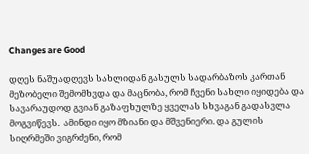Changes are Good

დღეს ნაშუადღევს სახლიდან გასულს სადარბაზოს კართან მეზობელი შემომხვდა და მაცნობა, რომ ჩვენი სახლი იყიდება და სავარაუდოდ გვიან გაზაფხულზე ყველას სხვაგან გადასვლა მოგვიწევს.  ამინდი იყო მზიანი და მშვენიერი. და გულის სიღრმეში ვიგრძენი, რომ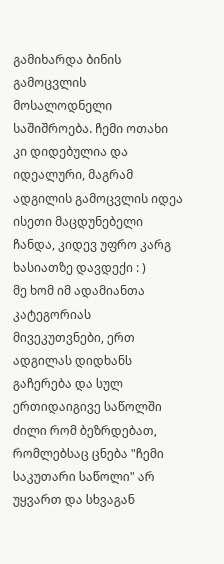გამიხარდა ბინის გამოცვლის მოსალოდნელი საშიშროება. ჩემი ოთახი კი დიდებულია და იდეალური, მაგრამ ადგილის გამოცვლის იდეა ისეთი მაცდუნებელი ჩანდა, კიდევ უფრო კარგ ხასიათზე დავდექი : )
მე ხომ იმ ადამიანთა კატეგორიას მივეკუთვნები, ერთ ადგილას დიდხანს გაჩერება და სულ ერთიდაიგივე საწოლში ძილი რომ ბეზრდებათ, რომლებსაც ცნება "ჩემი საკუთარი საწოლი" არ უყვართ და სხვაგან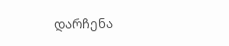დარჩენა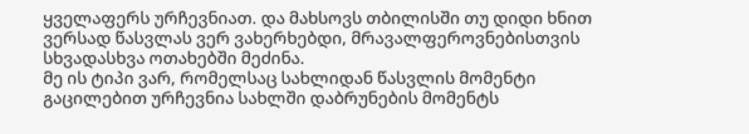ყველაფერს ურჩევნიათ. და მახსოვს თბილისში თუ დიდი ხნით ვერსად წასვლას ვერ ვახერხებდი, მრავალფეროვნებისთვის სხვადასხვა ოთახებში მეძინა.
მე ის ტიპი ვარ, რომელსაც სახლიდან წასვლის მომენტი გაცილებით ურჩევნია სახლში დაბრუნების მომენტს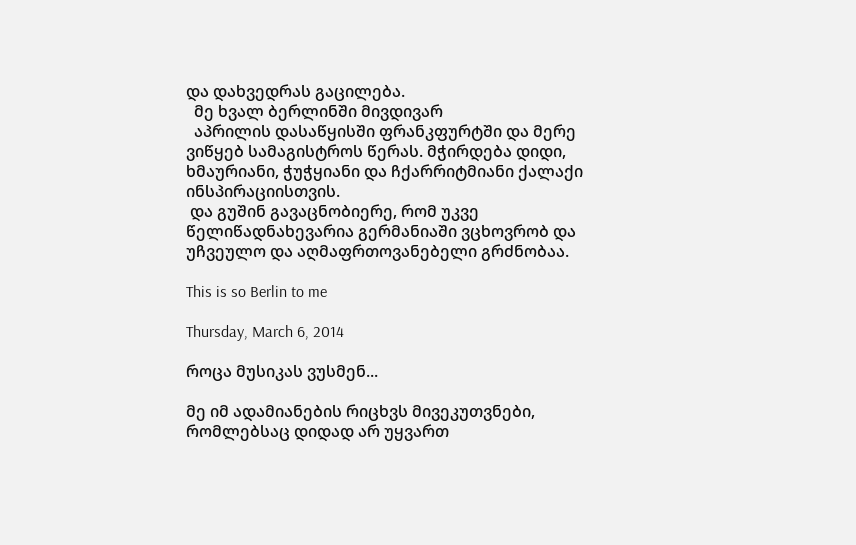და დახვედრას გაცილება.
  მე ხვალ ბერლინში მივდივარ
  აპრილის დასაწყისში ფრანკფურტში და მერე ვიწყებ სამაგისტროს წერას. მჭირდება დიდი, ხმაურიანი, ჭუჭყიანი და ჩქარრიტმიანი ქალაქი ინსპირაციისთვის.
 და გუშინ გავაცნობიერე, რომ უკვე წელიწადნახევარია გერმანიაში ვცხოვრობ და უჩვეულო და აღმაფრთოვანებელი გრძნობაა.

This is so Berlin to me

Thursday, March 6, 2014

როცა მუსიკას ვუსმენ...

მე იმ ადამიანების რიცხვს მივეკუთვნები, რომლებსაც დიდად არ უყვართ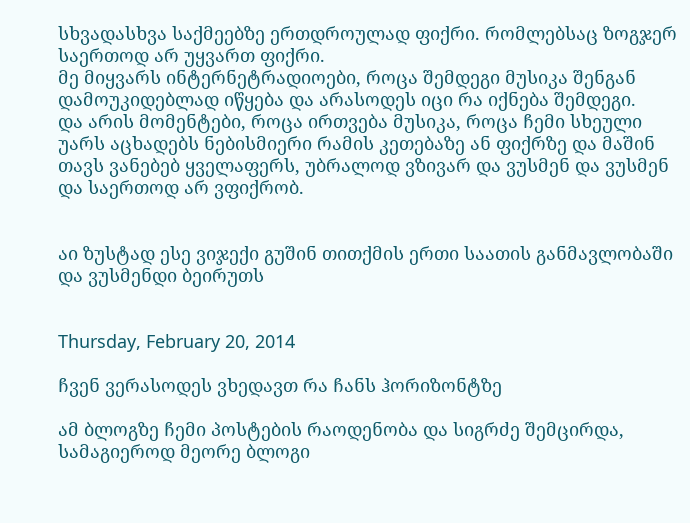სხვადასხვა საქმეებზე ერთდროულად ფიქრი. რომლებსაც ზოგჯერ საერთოდ არ უყვართ ფიქრი.
მე მიყვარს ინტერნეტრადიოები, როცა შემდეგი მუსიკა შენგან დამოუკიდებლად იწყება და არასოდეს იცი რა იქნება შემდეგი.
და არის მომენტები, როცა ირთვება მუსიკა, როცა ჩემი სხეული უარს აცხადებს ნებისმიერი რამის კეთებაზე ან ფიქრზე და მაშინ თავს ვანებებ ყველაფერს, უბრალოდ ვზივარ და ვუსმენ და ვუსმენ და საერთოდ არ ვფიქრობ.


აი ზუსტად ესე ვიჯექი გუშინ თითქმის ერთი საათის განმავლობაში და ვუსმენდი ბეირუთს


Thursday, February 20, 2014

ჩვენ ვერასოდეს ვხედავთ რა ჩანს ჰორიზონტზე

ამ ბლოგზე ჩემი პოსტების რაოდენობა და სიგრძე შემცირდა, სამაგიეროდ მეორე ბლოგი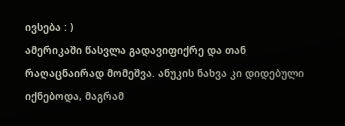ივსება : )
ამერიკაში წასვლა გადავიფიქრე და თან რაღაცნაირად მომეშვა. ანუკის ნახვა კი დიდებული იქნებოდა, მაგრამ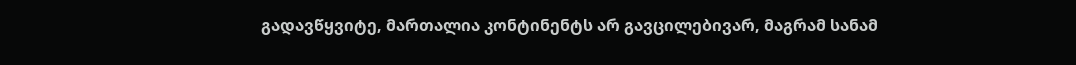გადავწყვიტე, მართალია კონტინენტს არ გავცილებივარ, მაგრამ სანამ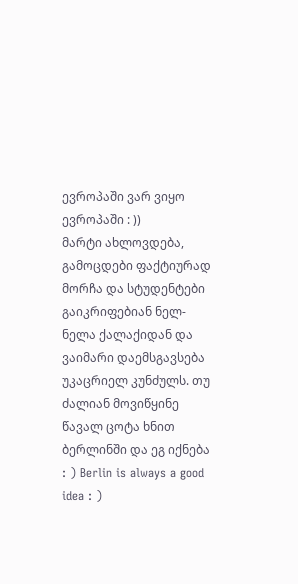ევროპაში ვარ ვიყო ევროპაში : ))
მარტი ახლოვდება, გამოცდები ფაქტიურად მორჩა და სტუდენტები გაიკრიფებიან ნელ-ნელა ქალაქიდან და ვაიმარი დაემსგავსება უკაცრიელ კუნძულს. თუ ძალიან მოვიწყინე წავალ ცოტა ხნით ბერლინში და ეგ იქნება : ) Berlin is always a good idea : )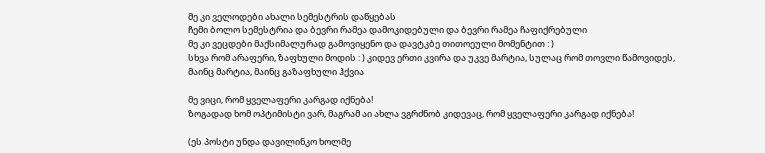მე კი ველოდები ახალი სემესტრის დაწყებას
ჩემი ბოლო სემესტრია და ბევრი რამეა დამოკიდებული და ბევრი რამეა ჩაფიქრებული
მე კი ვეცდები მაქსიმალურად გამოვიყენო და დავტკბე თითოეული მომენტით : )
სხვა რომ არაფერი, ზაფხული მოდის : ) კიდევ ერთი კვირა და უკვე მარტია, სულაც რომ თოვლი წამოვიდეს, მაინც მარტია, მაინც გაზაფხული ჰქვია

მე ვიცი, რომ ყველაფერი კარგად იქნება!
ზოგადად ხომ ოპტიმისტი ვარ, მაგრამ აი ახლა ვგრძნობ კიდევაც, რომ ყველაფერი კარგად იქნება!

(ეს პოსტი უნდა დავილინკო ხოლმე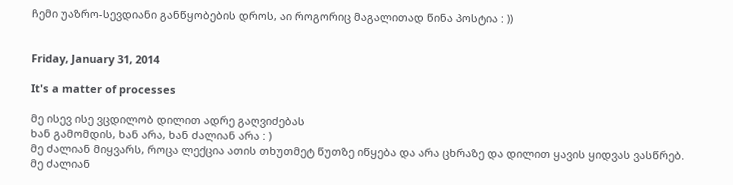ჩემი უაზრო-სევდიანი განწყობების დროს, აი როგორიც მაგალითად წინა პოსტია : ))


Friday, January 31, 2014

It's a matter of processes

მე ისევ ისე ვცდილობ დილით ადრე გაღვიძებას
ხან გამომდის, ხან არა, ხან ძალიან არა : )
მე ძალიან მიყვარს, როცა ლექცია ათის თხუთმეტ წუთზე იწყება და არა ცხრაზე და დილით ყავის ყიდვას ვასწრებ.
მე ძალიან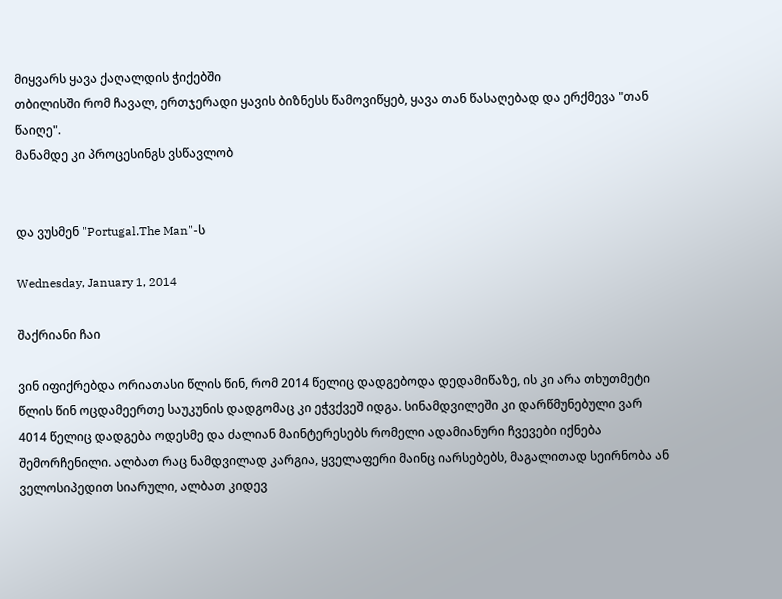მიყვარს ყავა ქაღალდის ჭიქებში
თბილისში რომ ჩავალ, ერთჯერადი ყავის ბიზნესს წამოვიწყებ, ყავა თან წასაღებად და ერქმევა "თან წაიღე".
მანამდე კი პროცესინგს ვსწავლობ


და ვუსმენ "Portugal.The Man"-ს

Wednesday, January 1, 2014

შაქრიანი ჩაი

ვინ იფიქრებდა ორიათასი წლის წინ, რომ 2014 წელიც დადგებოდა დედამიწაზე, ის კი არა თხუთმეტი წლის წინ ოცდამეერთე საუკუნის დადგომაც კი ეჭვქვეშ იდგა. სინამდვილეში კი დარწმუნებული ვარ 4014 წელიც დადგება ოდესმე და ძალიან მაინტერესებს რომელი ადამიანური ჩვევები იქნება შემორჩენილი. ალბათ რაც ნამდვილად კარგია, ყველაფერი მაინც იარსებებს, მაგალითად სეირნობა ან ველოსიპედით სიარული, ალბათ კიდევ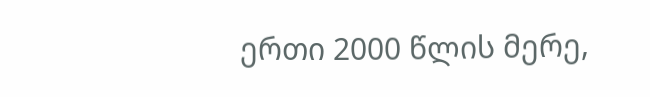ერთი 2000 წლის მერე,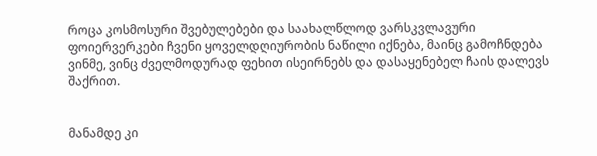როცა კოსმოსური შვებულებები და საახალწლოდ ვარსკვლავური ფოიერვერკები ჩვენი ყოველდღიურობის ნაწილი იქნება, მაინც გამოჩნდება ვინმე, ვინც ძველმოდურად ფეხით ისეირნებს და დასაყენებელ ჩაის დალევს შაქრით.


მანამდე კი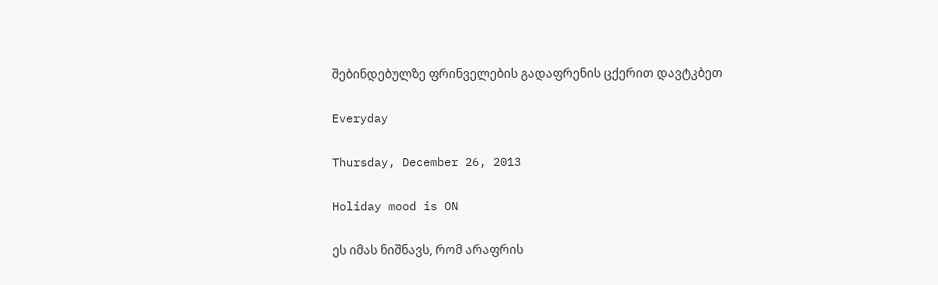შებინდებულზე ფრინველების გადაფრენის ცქერით დავტკბეთ

Everyday

Thursday, December 26, 2013

Holiday mood is ON

ეს იმას ნიშნავს, რომ არაფრის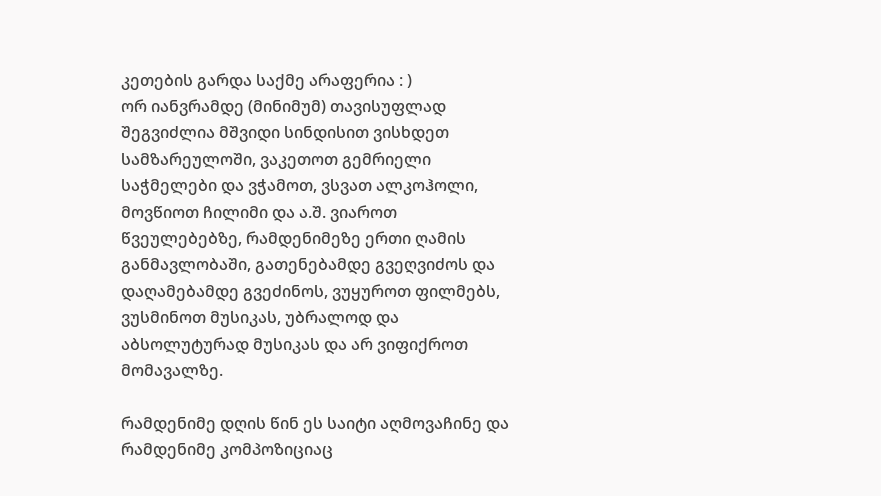კეთების გარდა საქმე არაფერია : )
ორ იანვრამდე (მინიმუმ) თავისუფლად შეგვიძლია მშვიდი სინდისით ვისხდეთ სამზარეულოში, ვაკეთოთ გემრიელი საჭმელები და ვჭამოთ, ვსვათ ალკოჰოლი, მოვწიოთ ჩილიმი და ა.შ. ვიაროთ წვეულებებზე, რამდენიმეზე ერთი ღამის განმავლობაში, გათენებამდე გვეღვიძოს და დაღამებამდე გვეძინოს, ვუყუროთ ფილმებს, ვუსმინოთ მუსიკას, უბრალოდ და აბსოლუტურად მუსიკას და არ ვიფიქროთ მომავალზე.

რამდენიმე დღის წინ ეს საიტი აღმოვაჩინე და რამდენიმე კომპოზიციაც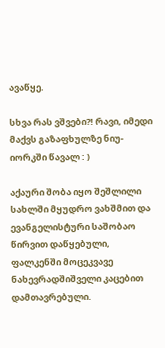ავაწყე.

სხვა რას ვშვები?! რავი, იმედი მაქვს გაზაფხულზე ნიუ-იორკში წავალ : )

აქაური შობა იყო შეშლილი სახლში მყუდრო ვახშმით და ევანგელისტური საშობაო წირვით დაწყებული, ფალკენში მოცეკვავე ნახევრადშიშველი კაცებით დამთავრებული.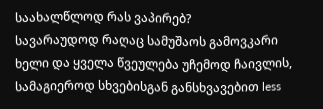საახალწლოდ რას ვაპირებ?
სავარაუდოდ რაღაც სამუშაოს გამოვკარი ხელი და ყველა წვეულება უჩემოდ ჩაივლის, სამაგიეროდ სხვებისგან განსხვავებით less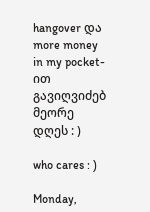hangover და more money in my pocket-ით გავიღვიძებ მეორე დღეს : )

who cares : )

Monday,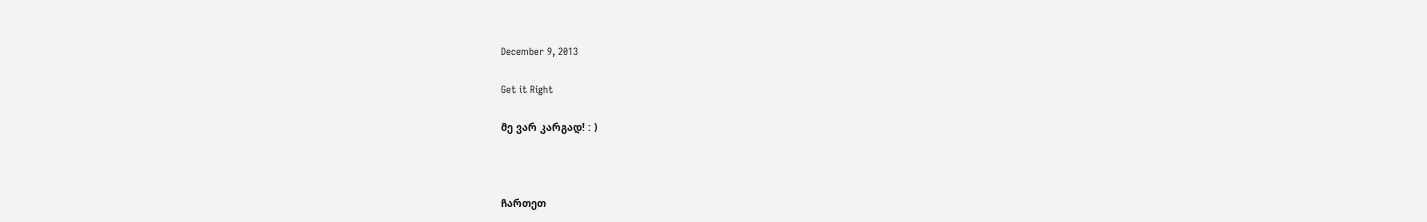December 9, 2013

Get it Right

მე ვარ კარგად! : )



ჩართეთ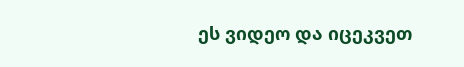ეს ვიდეო და იცეკვეთ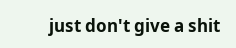just don't give a shit